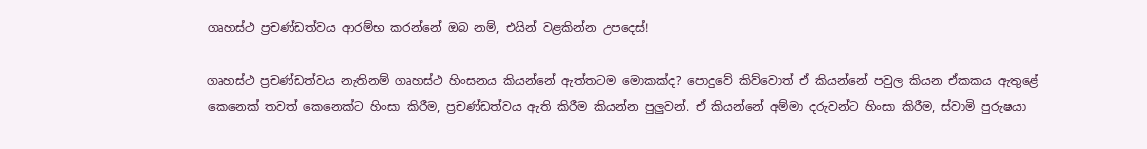ගෘහස්ථ ප්‍රචණ්ඩත්වය ආරම්භ කරන්නේ ඔබ නම්, එයින් වළකින්න උපදෙස්!

ගෘහස්ථ ප්‍රචණ්ඩත්වය නැතිනම් ගෘහස්ථ හිංසනය කියන්නේ ඇත්තටම මොකක්ද? පොදුවේ කිව්වොත් ඒ කියන්නේ පවුල කියන ඒකකය ඇතුළේ කෙනෙක් තවත් කෙනෙක්ට හිංසා කිරීම, ප්‍රචණ්ඩත්වය ඇති කිරීම කියන්න පුලුවන්. ඒ කියන්නේ අම්මා දරුවන්ට හිංසා කිරීම, ස්වාමි පුරුෂයා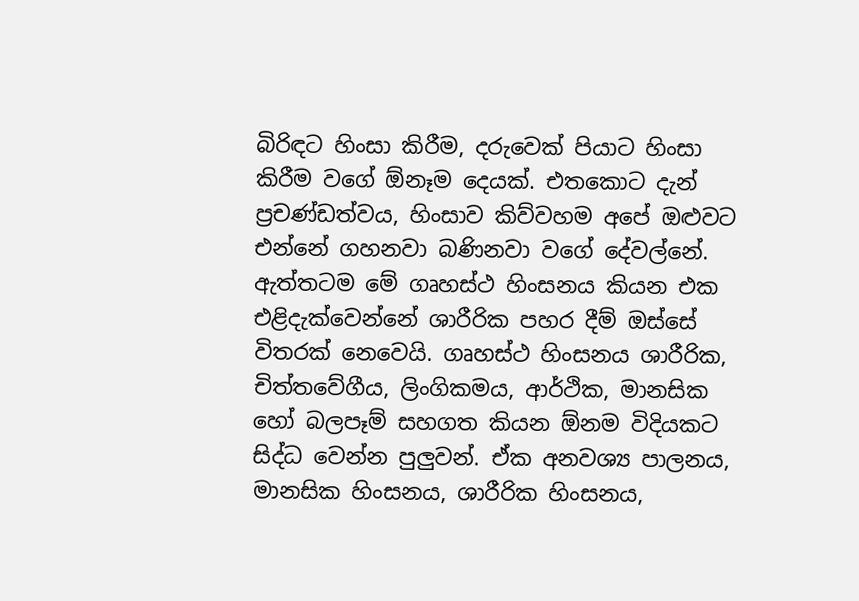බිරිඳට හිංසා කිරීම, දරුවෙක් පියාට හිංසා කිරීම වගේ ඕනෑම දෙයක්. එතකොට දැන් ප්‍රචණ්ඩත්වය, හිංසාව කිව්වහම අපේ ඔළුවට එන්නේ ගහනවා බණිනවා වගේ දේවල්නේ. ඇත්තටම මේ ගෘහස්ථ හිංසනය කියන එක එළිදැක්වෙන්නේ ශාරීරික පහර දීම් ඔස්සේ විතරක් නෙවෙයි. ගෘහස්ථ හිංසනය ශාරීරික, චිත්තවේගීය, ලිංගිකමය, ආර්ථික, මානසික හෝ බලපෑම් සහගත කියන ඕනම විදියකට සිද්ධ වෙන්න පුලුවන්. ඒක අනවශ්‍ය පාලනය, මානසික හිංසනය, ශාරීරික හිංසනය,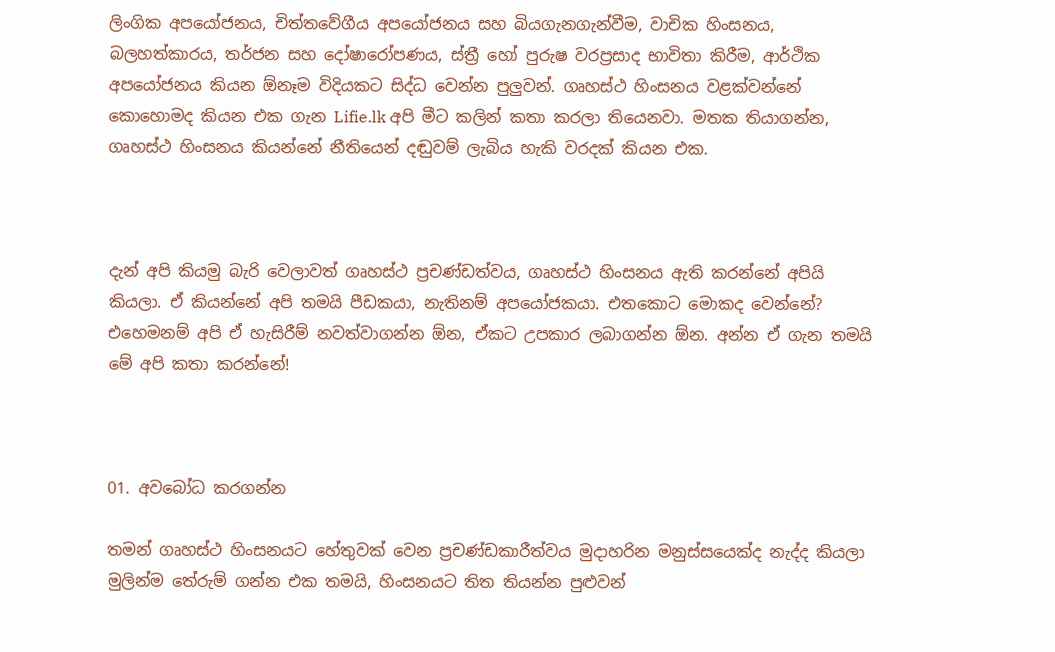ලිංගික අපයෝජනය, චිත්තවේගීය අපයෝජනය සහ බියගැනගැන්වීම, වාචික හිංසනය, බලහත්කාරය, තර්ජන සහ දෝෂාරෝපණය, ස්ත්‍රී හෝ පුරුෂ වරප්‍රසාද භාවිතා කිරීම, ආර්ථික අපයෝජනය කියන ඕනෑම විදියකට සිද්ධ වෙන්න පුලුවන්. ගෘහස්ථ හිංසනය වළක්වන්නේ කොහොමද කියන එක ගැන Lifie.lk අපි මීට කලින් කතා කරලා තියෙනවා. මතක තියාගන්න, ගෘහස්ථ හිංසනය කියන්නේ නීතියෙන් දඬුවම් ලැබිය හැකි වරදක් කියන එක.



දැන් අපි කියමු බැරි වෙලාවත් ගෘහස්ථ ප්‍රචණ්ඩත්වය, ගෘහස්ථ හිංසනය ඇති කරන්නේ අපියි කියලා. ඒ කියන්නේ අපි තමයි පීඩකයා, නැතිනම් අපයෝජකයා. එතකොට මොකද වෙන්නේ? එහෙමනම් අපි ඒ හැසිරීම් නවත්වාගන්න ඕන, ඒකට උපකාර ලබාගන්න ඕන. අන්න ඒ ගැන තමයි මේ අපි කතා කරන්නේ!



01. අවබෝධ කරගන්න

තමන් ගෘහස්ථ හිංසනයට හේතුවක් වෙන ප්‍රචණ්ඩකාරීත්වය මුදාහරින මනුස්සයෙක්ද නැද්ද කියලා මුලින්ම තේරුම් ගන්න එක තමයි, හිංසනයට තිත තියන්න පුළුවන්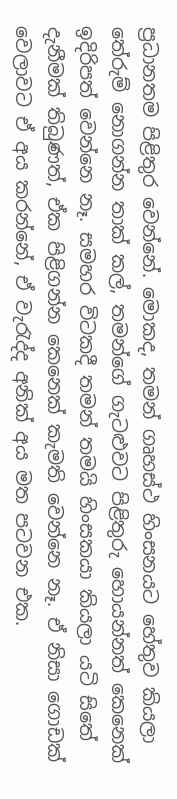ප්‍රධානතම පිළිතුර වෙන්නේ. මොකද, තමන් ගෘහස්ථ හිංසනයට හේතුව කියලා තේරුම් නොගන්න තාක් කල්, තමන්ගේ ගැටළුවට පිළිතුරු හොයන්නත් කෙනෙක් ඉදිරිපත් වෙන්නෙ නෑ. සමහර විටකදී තමන් තමයි හිංසකයා කියලා යටි සිතේ දැනීමක් තිබුණත්, ඒක පිළිගන්න කෙනෙක් කැමති වෙන්නෙ නෑ. ඒ නිසා ගොඩක් වෙලාවට ඒ අය කරන්නේ, ඒ වැරැද්ද අනික් අය මත පටවන එක.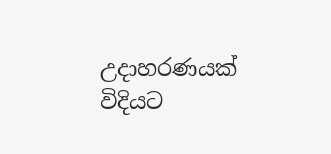උදාහරණයක් විදියට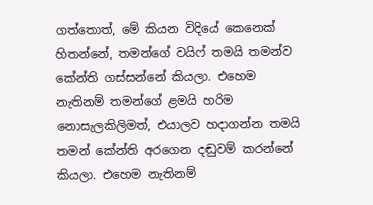ගත්තොත්, මේ කියන විදියේ කෙනෙක් හිතන්නේ, තමන්ගේ වයිෆ් තමයි තමන්ව කේන්ති ගස්සන්නේ කියලා. එහෙම නැතිනම් තමන්ගේ ළමයි හරිම නොසැලකිලිමත්, එයාලව හදාගන්න තමයි තමන් කේන්ති අරගෙන දඬුවම් කරන්නේ කියලා. එහෙම නැතිනම්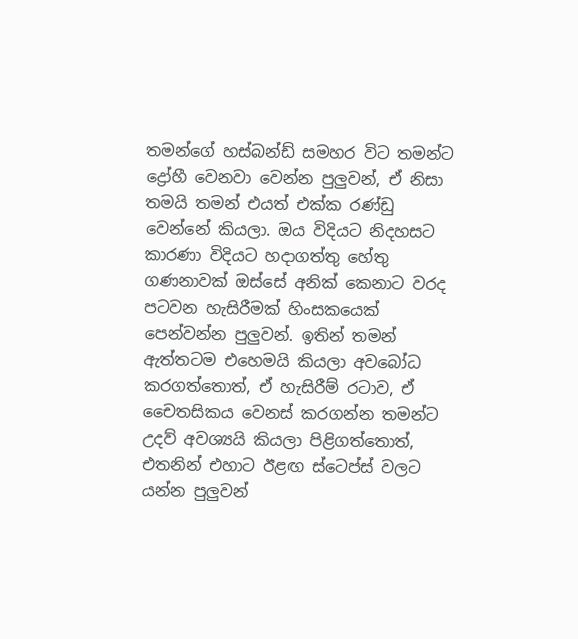තමන්ගේ හස්බන්ඩ් සමහර විට තමන්ට ද්‍රෝහී වෙනවා වෙන්න පුලුවන්, ඒ නිසා තමයි තමන් එයත් එක්ක රණ්ඩු වෙන්නේ කියලා. ඔය විදියට නිදහසට කාරණා විදියට හදාගත්තු හේතු ගණනාවක් ඔස්සේ අනික් කෙනාට වරද පටවන හැසිරීමක් හිංසකයෙක් පෙන්වන්න පුලුවන්. ඉතින් තමන් ඇත්තටම එහෙමයි කියලා අවබෝධ කරගත්තොත්, ඒ හැසිරීම් රටාව, ඒ චෛතසිකය වෙනස් කරගන්න තමන්ට උදව් අවශ්‍යයි කියලා පිළිගත්තොත්, එතනින් එහාට ඊළඟ ස්ටෙප්ස් වලට යන්න පුලුවන්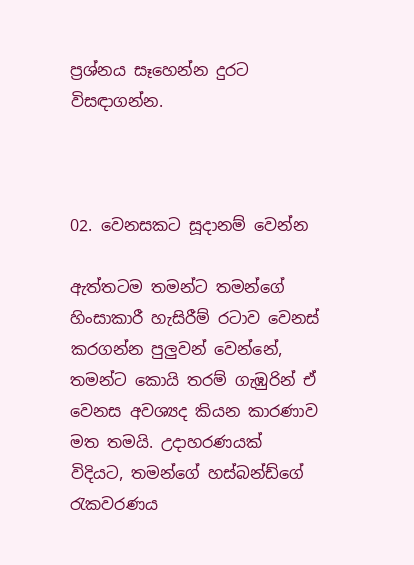ප්‍රශ්නය සෑහෙන්න දුරට විසඳාගන්න.



02. වෙනසකට සූදානම් වෙන්න

ඇත්තටම තමන්ට තමන්ගේ හිංසාකාරී හැසිරීම් රටාව වෙනස් කරගන්න පුලුවන් වෙන්නේ, තමන්ට කොයි තරම් ගැඹුරින් ඒ වෙනස අවශ්‍යද කියන කාරණාව මත තමයි. උදාහරණයක් විදියට, තමන්ගේ හස්බන්ඩ්ගේ රැකවරණය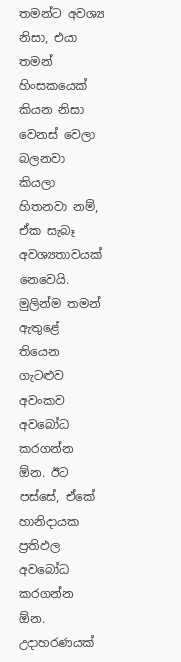තමන්ට අවශ්‍ය නිසා, එයා තමන් හිංසකයෙක් කියන නිසා වෙනස් වෙලා බලනවා කියලා හිතනවා නම්, ඒක සැබෑ අවශ්‍යතාවයක් නෙවෙයි. මුලින්ම තමන් ඇතුළේ තියෙන ගැටළුව අවංකව අවබෝධ කරගන්න ඕන. ඊට පස්සේ, ඒකේ හානිදායක ප්‍රතිඵල අවබෝධ කරගන්න ඕන. උදාහරණයක්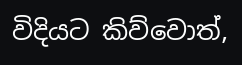විදියට කිව්වොත්,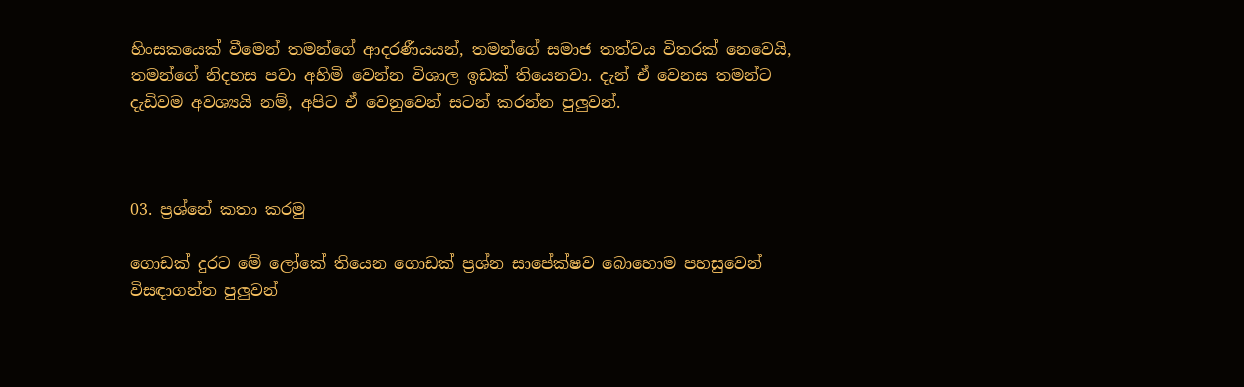හිංසකයෙක් වීමෙන් තමන්ගේ ආදරණීයයන්, තමන්ගේ සමාජ තත්වය විතරක් නෙවෙයි, තමන්ගේ නිදහස පවා අහිමි වෙන්න විශාල ඉඩක් තියෙනවා. දැන් ඒ වෙනස තමන්ට දැඩිවම අවශ්‍යයි නම්, අපිට ඒ වෙනුවෙන් සටන් කරන්න පුලුවන්.



03. ප්‍රශ්නේ කතා කරමු

ගොඩක් දුරට මේ ලෝකේ තියෙන ගොඩක් ප්‍රශ්න සාපේක්ෂව බොහොම පහසුවෙන් විසඳාගන්න පුලුවන්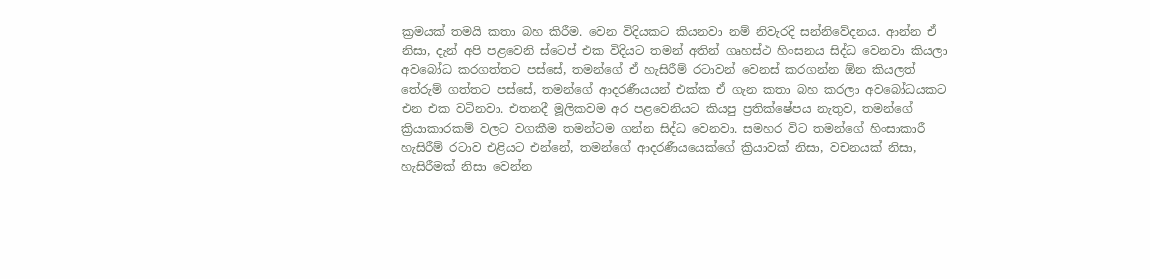ක්‍රමයක් තමයි කතා බහ කිරීම. වෙන විදියකට කියනවා නම් නිවැරදි සන්නිවේදනය. ආන්න ඒ නිසා, දැන් අපි පළවෙනි ස්ටෙප් එක විදියට තමන් අතින් ගෘහස්ථ හිංසනය සිද්ධ වෙනවා කියලා අවබෝධ කරගත්තට පස්සේ, තමන්ගේ ඒ හැසිරීම් රටාවන් වෙනස් කරගන්න ඕන කියලත් තේරුම් ගත්තට පස්සේ, තමන්ගේ ආදරණීයයන් එක්ක ඒ ගැන කතා බහ කරලා අවබෝධයකට එන එක වටිනවා. එතනදී මූලිකවම අර පළවෙනියට කියපු ප්‍රතික්ෂේපය නැතුව, තමන්ගේ ක්‍රියාකාරකම් වලට වගකීම තමන්ටම ගන්න සිද්ධ වෙනවා. සමහර විට තමන්ගේ හිංසාකාරී හැසිරීම් රටාව එළියට එන්නේ, තමන්ගේ ආදරණීයයෙක්ගේ ක්‍රියාවක් නිසා, වචනයක් නිසා, හැසිරීමක් නිසා වෙන්න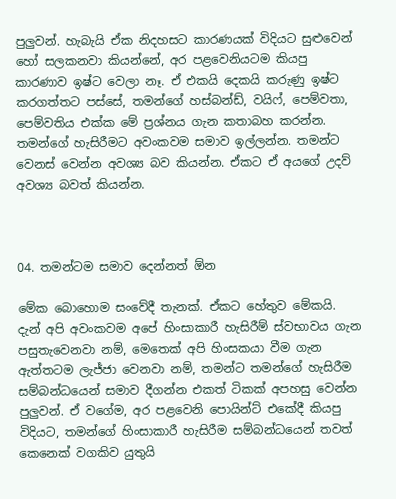පුලුවන්. හැබැයි ඒක නිදහසට කාරණයක් විදියට සුළුවෙන් හෝ සලකනවා කියන්නේ, අර පළවෙනියටම කියපු කාරණාව ඉෂ්ට වෙලා නෑ. ඒ එකයි දෙකයි කරුණු ඉෂ්ට කරගත්තට පස්සේ, තමන්ගේ හස්බන්ඩ්, වයිෆ්, පෙම්වතා, පෙම්වතිය එක්ක මේ ප්‍රශ්නය ගැන කතාබහ කරන්න. තමන්ගේ හැසිරීමට අවංකවම සමාව ඉල්ලන්න. තමන්ට වෙනස් වෙන්න අවශ්‍ය බව කියන්න. ඒකට ඒ අයගේ උදව් අවශ්‍ය බවත් කියන්න.



04. තමන්ටම සමාව දෙන්නත් ඕන

මේක බොහොම සංවේදී තැනක්. ඒකට හේතුව මේකයි. දැන් අපි අවංකවම අපේ හිංසාකාරී හැසිරීම් ස්වභාවය ගැන පසුතැවෙනවා නම්, මෙතෙක් අපි හිංසකයා වීම ගැන ඇත්තටම ලැජ්ජා වෙනවා නම්, තමන්ට තමන්ගේ හැසිරීම සම්බන්ධයෙන් සමාව දීගන්න එකත් ටිකක් අපහසු වෙන්න පුලුවන්. ඒ වගේම, අර පළවෙනි පොයින්ට් එකේදී කියපු විදියට, තමන්ගේ හිංසාකාරී හැසිරීම සම්බන්ධයෙන් තවත් කෙනෙක් වගකිව යුතුයි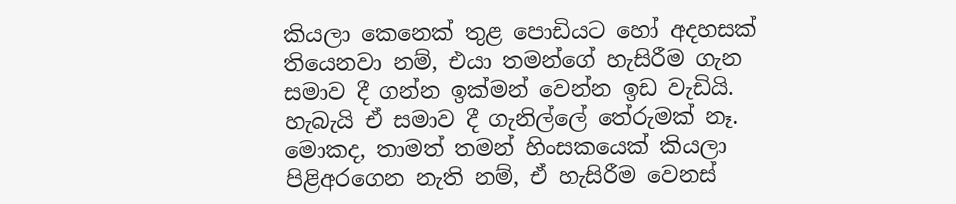කියලා කෙනෙක් තුළ පොඩියට හෝ අදහසක් තියෙනවා නම්, එයා තමන්ගේ හැසිරීම ගැන සමාව දී ගන්න ඉක්මන් වෙන්න ඉඩ වැඩියි. හැබැයි ඒ සමාව දී ගැනිල්ලේ තේරුමක් නෑ. මොකද, තාමත් තමන් හිංසකයෙක් කියලා පිළිඅරගෙන නැති නම්, ඒ හැසිරීම වෙනස්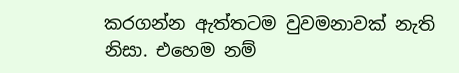කරගන්න ඇත්තටම වුවමනාවක් නැති නිසා. එහෙම නම්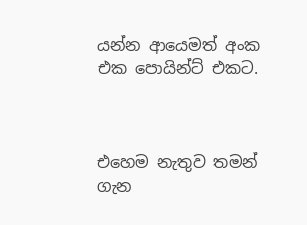යන්න ආයෙමත් අංක එක පොයින්ට් එකට.



එහෙම නැතුව තමන් ගැන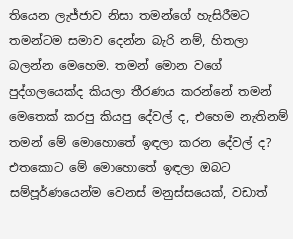තියෙන ලැජ්ජාව නිසා තමන්ගේ හැසිරීමට තමන්ටම සමාව දෙන්න බැරි නම්, හිතලා බලන්න මෙහෙම. තමන් මොන වගේ පුද්ගලයෙක්ද කියලා තීරණය කරන්නේ තමන් මෙතෙක් කරපු කියපු දේවල් ද, එහෙම නැතිනම් තමන් මේ මොහොතේ ඉඳලා කරන දේවල් ද? එතකොට මේ මොහොතේ ඉඳලා ඔබට සම්පූර්ණයෙන්ම වෙනස් මනුස්සයෙක්, වඩාත්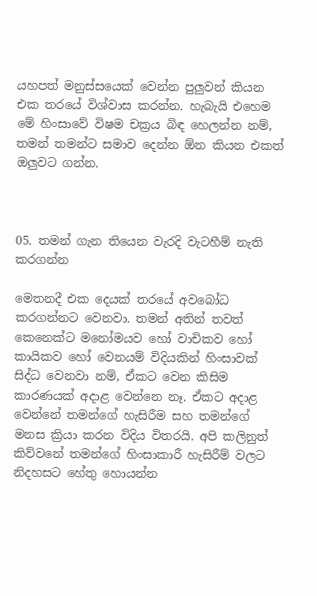යහපත් මනුස්සයෙක් වෙන්න පුලුවන් කියන එක තරයේ විශ්වාස කරන්න. හැබැයි එහෙම මේ හිංසාවේ විෂම චක්‍රය බිඳ හෙලන්න නම්, තමන් තමන්ට සමාව දෙන්න ඕන කියන එකත් ඔලුවට ගන්න.



05. තමන් ගැන තියෙන වැරදි වැටහීම් නැති කරගන්න

මෙතනදී එක දෙයක් තරයේ අවබෝධ කරගන්නට වෙනවා. තමන් අතින් තවත් කෙනෙක්ට මනෝමයව හෝ වාචිකව හෝ කායිකව හෝ වෙනයම් විදියකින් හිංසාවක් සිද්ධ වෙනවා නම්, ඒකට වෙන කිසිම කාරණයක් අදාළ වෙන්නෙ නෑ. ඒකට අදාළ වෙන්නේ තමන්ගේ හැසිරීම සහ තමන්ගේ මනස ක්‍රියා කරන විදිය විතරයි. අපි කලිනුත් කිව්වනේ තමන්ගේ හිංසාකාරී හැසිරීම් වලට නිදහසට හේතු හොයන්න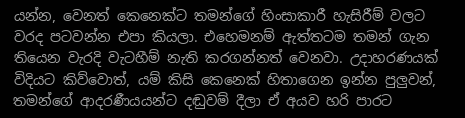යන්න, වෙනත් කෙනෙක්ට තමන්ගේ හිංසාකාරී හැසිරීම් වලට වරද පටවන්න එපා කියලා. එහෙමනම් ඇත්තටම තමන් ගැන තියෙන වැරදි වැටහීම් නැති කරගන්නත් වෙනවා. උදාහරණයක් විදියට කිව්වොත්, යම් කිසි කෙනෙක් හිතාගෙන ඉන්න පුලුවන්, තමන්ගේ ආදරණීයයන්ට දඬුවම් දීලා ඒ අයව හරි පාරට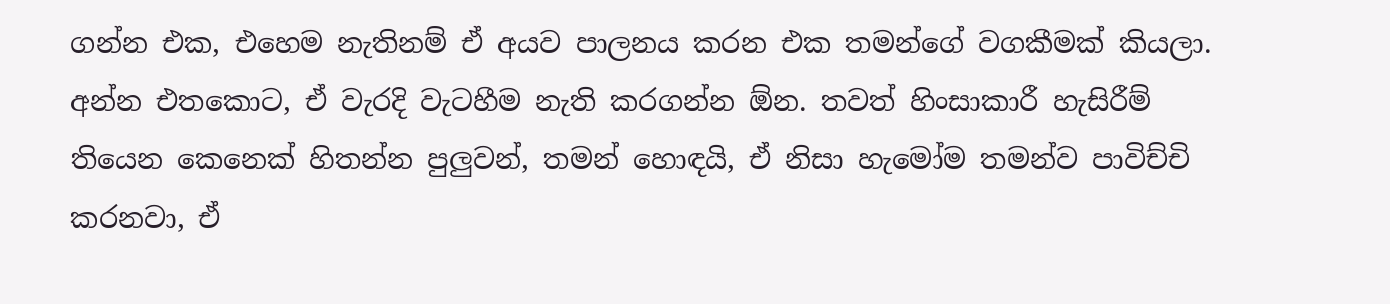ගන්න එක, එහෙම නැතිනම් ඒ අයව පාලනය කරන එක තමන්ගේ වගකීමක් කියලා. අන්න එතකොට, ඒ වැරදි වැටහීම නැති කරගන්න ඕන. තවත් හිංසාකාරී හැසිරීම් තියෙන කෙනෙක් හිතන්න පුලුවන්, තමන් හොඳයි, ඒ නිසා හැමෝම තමන්ව පාවිච්චි කරනවා, ඒ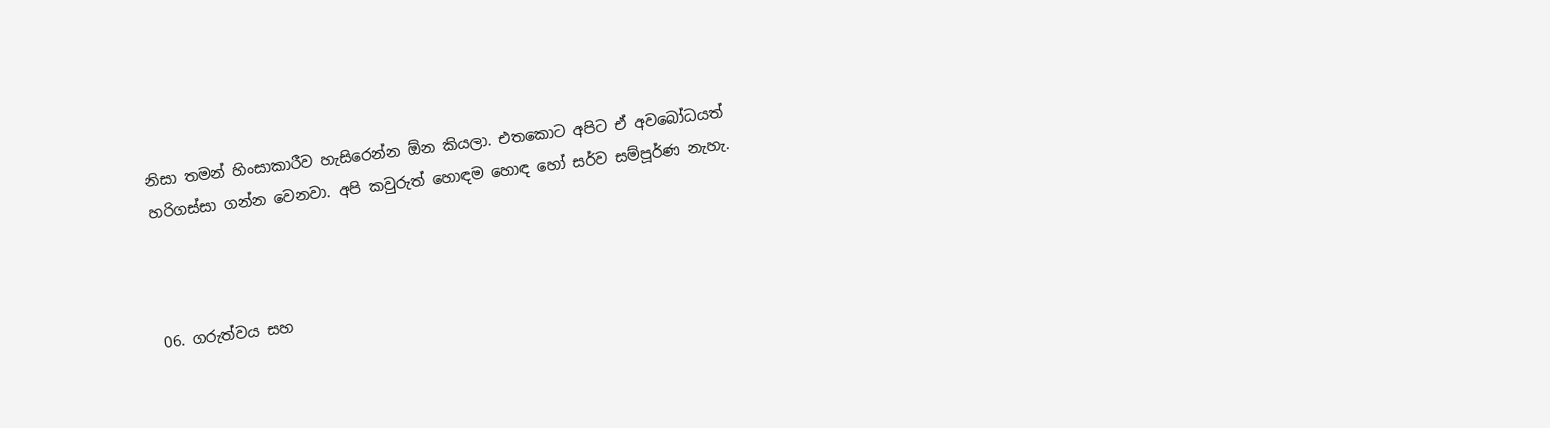නිසා තමන් හිංසාකාරීව හැසිරෙන්න ඕන කියලා. එතකොට අපිට ඒ අවබෝධයත් හරිගස්සා ගන්න වෙනවා. අපි කවුරුත් හොඳම හොඳ හෝ සර්ව සම්පූර්ණ නැහැ.



06. ගරුත්වය සහ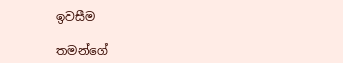ඉවසීම

තමන්ගේ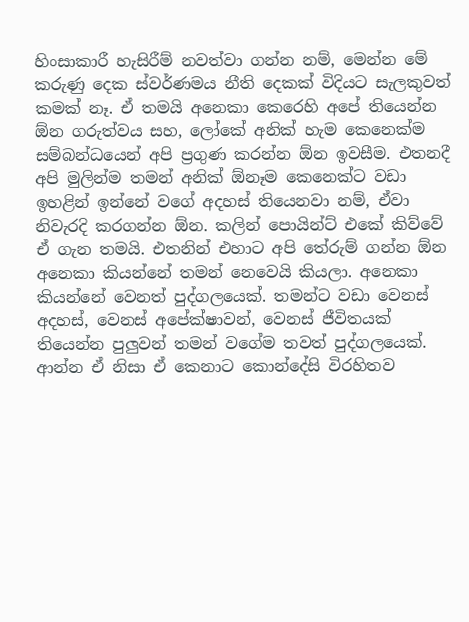හිංසාකාරී හැසිරීම් නවත්වා ගන්න නම්, මෙන්න මේ කරුණු දෙක ස්වර්ණමය නීති දෙකක් විදියට සැලකුවත් කමක් නෑ. ඒ තමයි අනෙකා කෙරෙහි අපේ තියෙන්න ඕන ගරුත්වය සහ, ලෝකේ අනික් හැම කෙනෙක්ම සම්බන්ධයෙන් අපි ප්‍රගුණ කරන්න ඕන ඉවසීම. එතනදී අපි මුලින්ම තමන් අනික් ඕනෑම කෙනෙක්ට වඩා ඉහළින් ඉන්නේ වගේ අදහස් තියෙනවා නම්, ඒවා නිවැරදි කරගන්න ඕන. කලින් පොයින්ට් එකේ කිව්වේ ඒ ගැන තමයි. එතනින් එහාට අපි තේරුම් ගන්න ඕන අනෙකා කියන්නේ තමන් නෙවෙයි කියලා. අනෙකා කියන්නේ වෙනත් පුද්ගලයෙක්. තමන්ට වඩා වෙනස් අදහස්, වෙනස් අපේක්ෂාවන්, වෙනස් ජීවිතයක් තියෙන්න පුලුවන් තමන් වගේම තවත් පුද්ගලයෙක්. ආන්න ඒ නිසා ඒ කෙනාට කොන්දේසි විරහිතව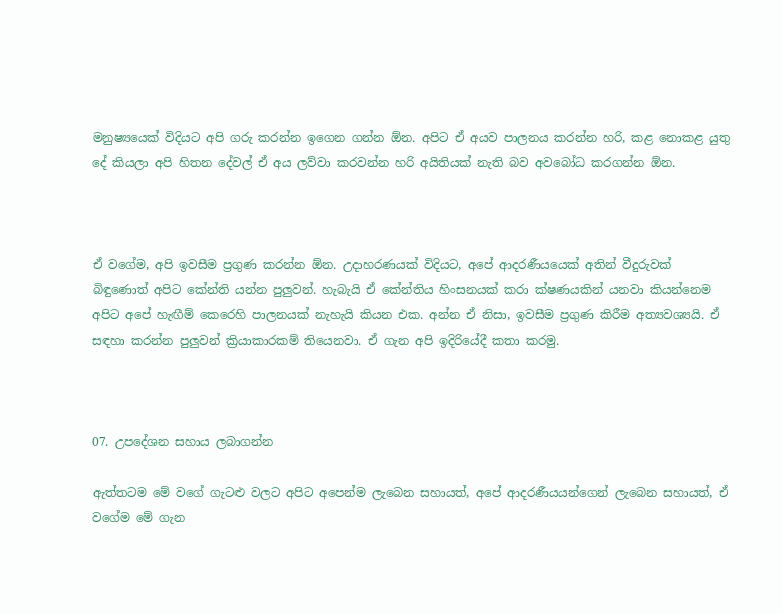මනුෂ්‍යයෙක් විදියට අපි ගරු කරන්න ඉගෙන ගන්න ඕන. අපිට ඒ අයව පාලනය කරන්න හරි, කළ නොකළ යුතු දේ කියලා අපි හිතන දේවල් ඒ අය ලව්වා කරවන්න හරි අයිතියක් නැති බව අවබෝධ කරගන්න ඕන.



ඒ වගේම, අපි ඉවසීම ප්‍රගුණ කරන්න ඕන. උදාහරණයක් විදියට, අපේ ආදරණීයයෙක් අතින් වීදුරුවක් බිඳුණොත් අපිට කේන්ති යන්න පුලුවන්. හැබැයි ඒ කේන්තිය හිංසනයක් කරා ක්ෂණයකින් යනවා කියන්නෙම අපිට අපේ හැඟීම් කෙරෙහි පාලනයක් නැහැයි කියන එක. අන්න ඒ නිසා, ඉවසීම ප්‍රගුණ කිරීම අත්‍යවශ්‍යයි. ඒ සඳහා කරන්න පුලුවන් ක්‍රියාකාරකම් තියෙනවා. ඒ ගැන අපි ඉදිරියේදී කතා කරමු.



07. උපදේශන සහාය ලබාගන්න

ඇත්තටම මේ වගේ ගැටළු වලට අපිට අපෙන්ම ලැබෙන සහායත්, අපේ ආදරණීයයන්ගෙන් ලැබෙන සහායත්, ඒ වගේම මේ ගැන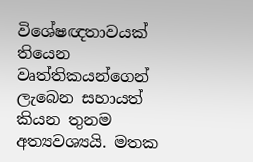විශේෂඥතාවයක් තියෙන වෘත්තිකයන්ගෙන් ලැබෙන සහායත් කියන තුනම අත්‍යවශ්‍යයි. මතක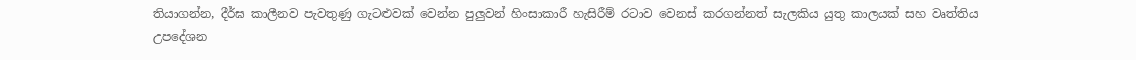තියාගන්න, දීර්ඝ කාලීනව පැවතුණු ගැටළුවක් වෙන්න පුලුවන් හිංසාකාරී හැසිරීම් රටාව වෙනස් කරගන්නත් සැලකිය යුතු කාලයක් සහ වෘත්තිය උපදේශන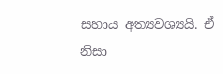සහාය අත්‍යවශ්‍යයි. ඒ නිසා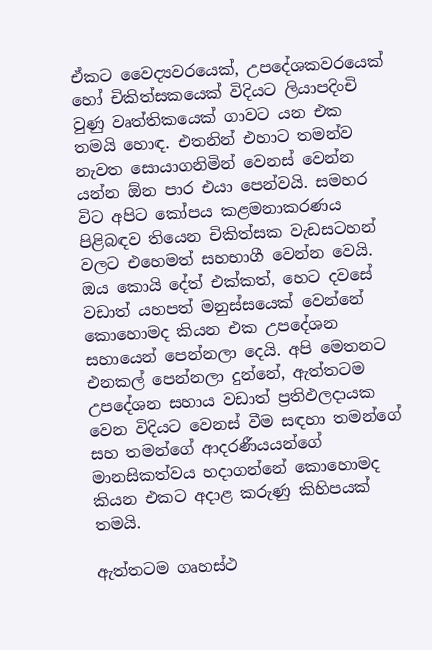ඒකට වෛද්‍යවරයෙක්, උපදේශකවරයෙක් හෝ චිකිත්සකයෙක් විදියට ලියාපදිංචි වුණු වෘත්තිකයෙක් ගාවට යන එක තමයි හොඳ. එතනින් එහාට තමන්ව නැවත සොයාගනිමින් වෙනස් වෙන්න යන්න ඕන පාර එයා පෙන්වයි. සමහර විට අපිට කෝපය කළමනාකරණය පිළිබඳව තියෙන චිකිත්සක වැඩසටහන් වලට එහෙමත් සහභාගී වෙන්න වෙයි. ඔය කොයි දේත් එක්කත්, හෙට දවසේ වඩාත් යහපත් මනුස්සයෙක් වෙන්නේ කොහොමද කියන එක උපදේශන සහායෙන් පෙන්නලා දෙයි. අපි මෙතනට එනකල් පෙන්නලා දුන්නේ, ඇත්තටම උපදේශන සහාය වඩාත් ප්‍රතිඵලදායක වෙන විදියට වෙනස් වීම සඳහා තමන්ගේ සහ තමන්ගේ ආදරණීයයන්ගේ මානසිකත්වය හදාගන්නේ කොහොමද කියන එකට අදාළ කරුණු කිහිපයක් තමයි.

ඇත්තටම ගෘහස්ථ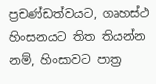ප්‍රචණ්ඩත්වයට, ගෘහස්ථ හිංසනයට තිත තියන්න නම්, හිංසාවට පාත්‍ර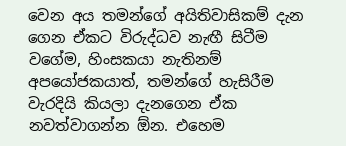වෙන අය තමන්ගේ අයිතිවාසිකම් දැන ගෙන ඒකට විරුද්ධව නැඟී සිටීම වගේම, හිංසකයා නැතිනම් අපයෝජකයාත්, තමන්ගේ හැසිරීම වැරදියි කියලා දැනගෙන ඒක නවත්වාගන්න ඕන. එහෙම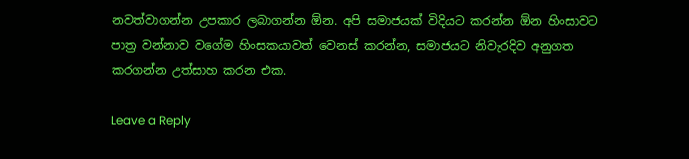නවත්වාගන්න උපකාර ලබාගන්න ඕන. අපි සමාජයක් විදියට කරන්න ඕන හිංසාවට පාත්‍ර වන්නාව වගේම හිංසකයාවත් වෙනස් කරන්න, සමාජයට නිවැරදිව අනුගත කරගන්න උත්සාහ කරන එක.

Leave a Reply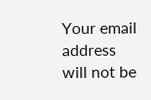Your email address will not be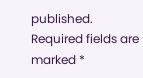published. Required fields are marked *